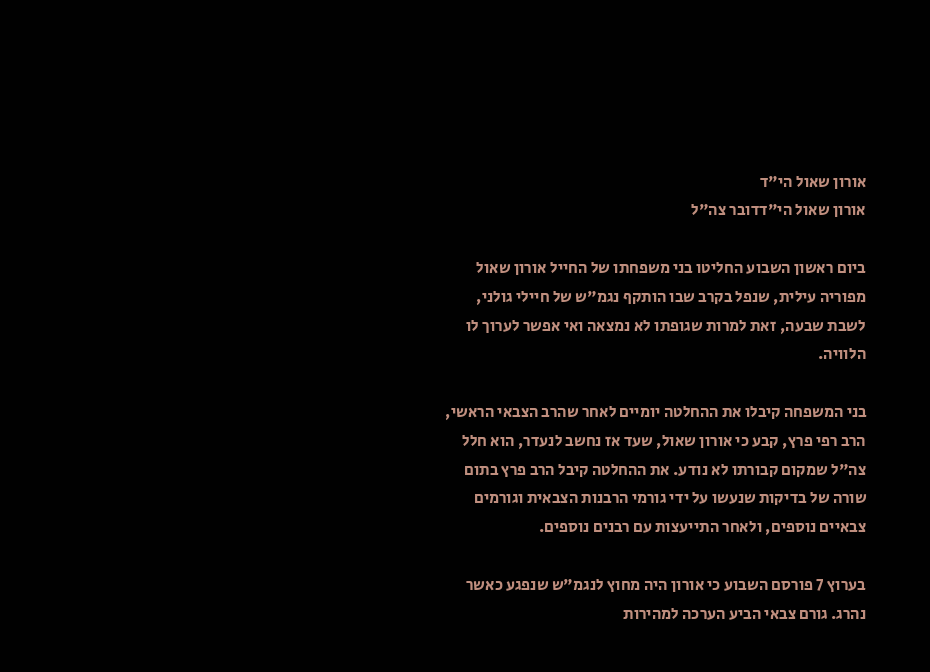אורון שאול הי"ד
אורון שאול הי"דדובר צה"ל

ביום ראשון השבוע החליטו בני משפחתו של החייל אורון שאול מפוריה עילית, שנפל בקרב שבו הותקף נגמ"ש של חיילי גולני, לשבת שבעה, זאת למרות שגופתו לא נמצאה ואי אפשר לערוך לו הלוויה.

בני המשפחה קיבלו את ההחלטה יומיים לאחר שהרב הצבאי הראשי, הרב רפי פרץ, קבע כי אורון שאול, שעד אז נחשב לנעדר, הוא חלל צה"ל שמקום קבורתו לא נודע. את ההחלטה קיבל הרב פרץ בתום שורה של בדיקות שנעשו על ידי גורמי הרבנות הצבאית וגורמים צבאיים נוספים, ולאחר התייעצות עם רבנים נוספים.

בערוץ 7 פורסם השבוע כי אורון היה מחוץ לנגמ"ש שנפגע כאשר נהרג. גורם צבאי הביע הערכה למהירות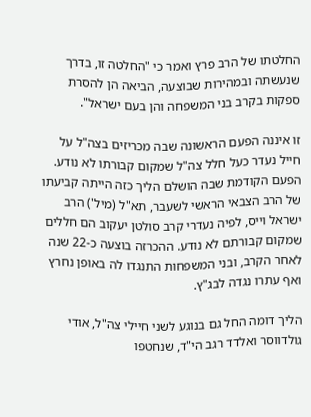החלטתו של הרב פרץ ואמר כי "החלטה זו, בדרך שנעשתה ובמהירות שבוצעה, הביאה הן להסרת ספקות בקרב בני המשפחה והן בעם ישראל".

זו איננה הפעם הראשונה שבה מכריזים בצה"ל על חייל נעדר כעל חלל צה"ל שמקום קבורתו לא נודע. הפעם הקודמת שבה הושלם הליך כזה הייתה קביעתו של הרב הצבאי הראשי לשעבר, תא"ל (מיל') הרב ישראל וייס, לפיה נעדרי קרב סולטן יעקוב הם חללים שמקום קבורתם לא נודע. ההכרזה בוצעה כ‑22 שנה לאחר הקרב, ובני המשפחות התנגדו לה באופן נחרץ ואף עתרו נגדה לבג"ץ.

הליך דומה החל גם בנוגע לשני חיילי צה"ל, אודי גולדווסר ואלדד רגב הי"ד, שנחטפו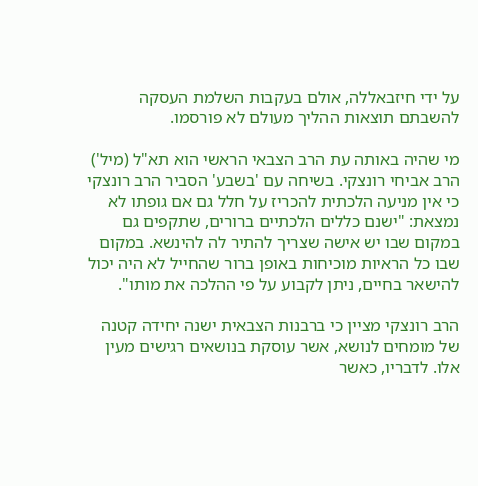על ידי חיזבאללה, אולם בעקבות השלמת העסקה להשבתם תוצאות ההליך מעולם לא פורסמו.

מי שהיה באותה עת הרב הצבאי הראשי הוא תא"ל (מיל') הרב אביחי רונצקי. בשיחה עם 'בשבע' הסביר הרב רונצקי כי אין מניעה הלכתית להכריז על חלל גם אם גופתו לא נמצאת: "ישנם כללים הלכתיים ברורים, שתקפים גם במקום שבו יש אישה שצריך להתיר לה להינשא. במקום שבו כל הראיות מוכיחות באופן ברור שהחייל לא היה יכול להישאר בחיים, ניתן לקבוע על פי ההלכה את מותו".

הרב רונצקי מציין כי ברבנות הצבאית ישנה יחידה קטנה של מומחים לנושא, אשר עוסקת בנושאים רגישים מעין אלו. לדבריו, כאשר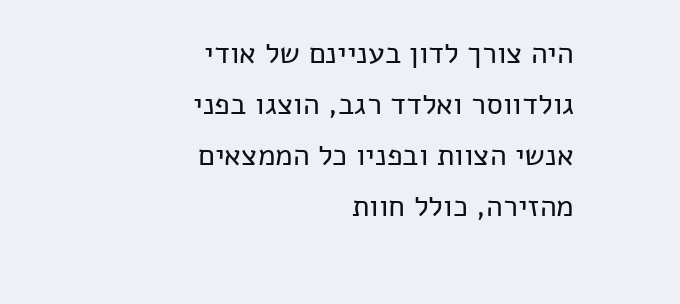היה צורך לדון בעניינם של אודי גולדווסר ואלדד רגב, הוצגו בפני אנשי הצוות ובפניו כל הממצאים מהזירה, כולל חוות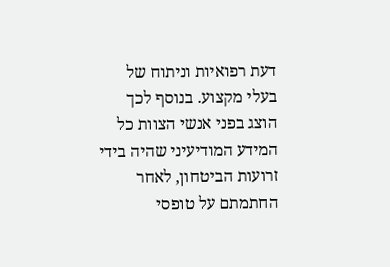דעת רפואיות וניתוח של בעלי מקצוע. בנוסף לכך הוצג בפני אנשי הצוות כל המידע המודיעיני שהיה בידי זרועות הביטחון, לאחר החתמתם על טופסי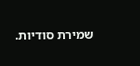שמירת סודיות.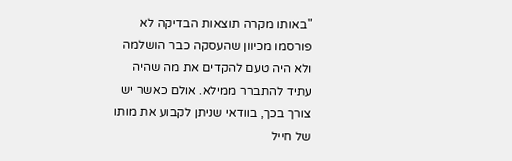"באותו מקרה תוצאות הבדיקה לא פורסמו מכיוון שהעסקה כבר הושלמה ולא היה טעם להקדים את מה שהיה עתיד להתברר ממילא. אולם כאשר יש צורך בכך, בוודאי שניתן לקבוע את מותו של חייל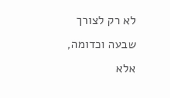לא רק לצורך שבעה וכדומה, אלא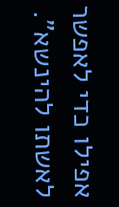אפילו כדי לאפשר לאשתו להינשא".